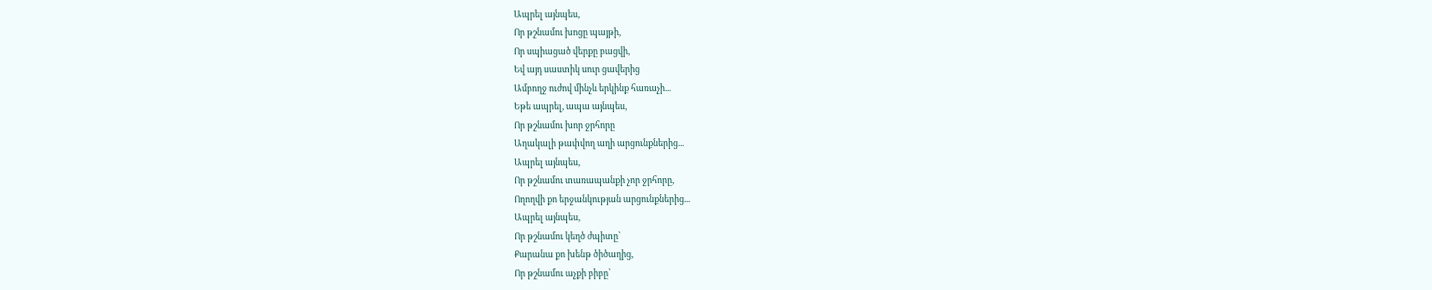Ապրել այնպես,
Որ թշնամու խոցը պայթի,
Որ սպիացած վերքը բացվի,
Եվ այդ սաստիկ սուր ցավերից
Ամբողջ ուժով մինչև երկինք հառաչի...
Եթե ապրել, ապա այնպես,
Որ թշնամու խոր ջրհորը
Աղակալի թափվող աղի արցունքներից...
Ապրել այնպես,
Որ թշնամու տառապանքի չոր ջրհորը,
Ողողվի քո երջանկության արցունքներից...
Ապրել այնպես,
Որ թշնամու կեղծ ժպիտը՝
Քարանա քո խենթ ծիծաղից,
Որ թշնամու աչքի բիբը՝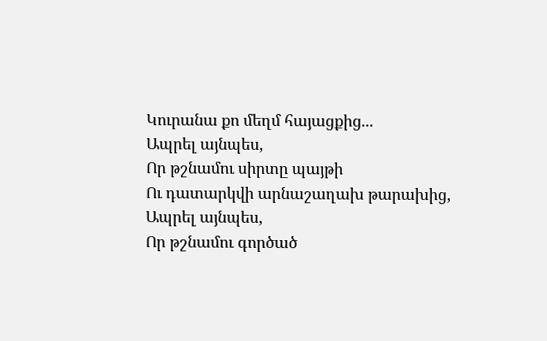Կուրանա քո մեղմ հայացքից...
Ապրել այնպես,
Որ թշնամու սիրտը պայթի
Ու դատարկվի արնաշաղախ թարախից,
Ապրել այնպես,
Որ թշնամու գործած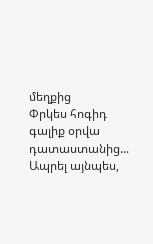մեղքից
Փրկես հոգիդ գալիք օրվա դատաստանից...
Ապրել այնպես,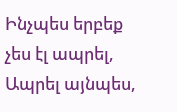Ինչպես երբեք չես էլ ապրել,
Ապրել այնպես,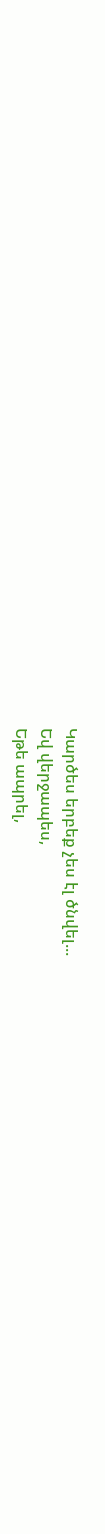Կարծես երբեք չես էլ ծնվել...
Եվ վերջապես,
Եթե ապրել,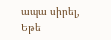ապա սիրել,
Եթե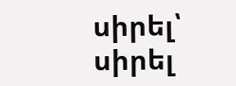սիրել՝ սիրել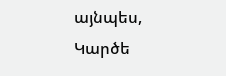այնպես,
Կարծե